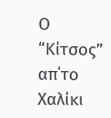Ο “Κίτσος” απ΄το Χαλίκι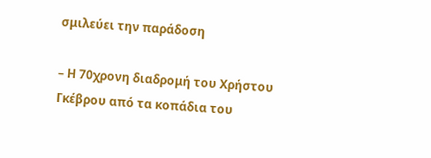σμιλεύει την παράδοση

– Η 70χρονη διαδρομή του Χρήστου Γκέβρου από τα κοπάδια του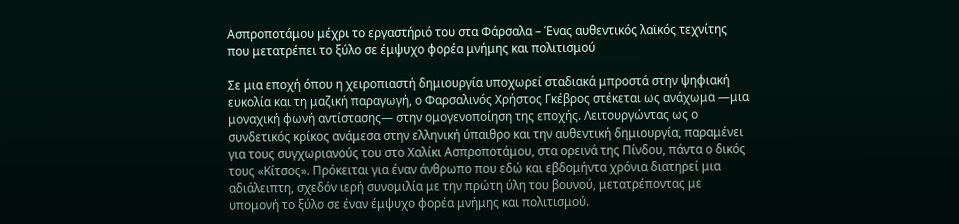Ασπροποτάμου μέχρι το εργαστήριό του στα Φάρσαλα – Ένας αυθεντικός λαϊκός τεχνίτης που μετατρέπει το ξύλο σε έμψυχο φορέα μνήμης και πολιτισμού

Σε μια εποχή όπου η χειροπιαστή δημιουργία υποχωρεί σταδιακά μπροστά στην ψηφιακή ευκολία και τη μαζική παραγωγή, ο Φαρσαλινός Χρήστος Γκέβρος στέκεται ως ανάχωμα —μια μοναχική φωνή αντίστασης— στην ομογενοποίηση της εποχής. Λειτουργώντας ως ο συνδετικός κρίκος ανάμεσα στην ελληνική ύπαιθρο και την αυθεντική δημιουργία, παραμένει για τους συγχωριανούς του στο Χαλίκι Ασπροποτάμου, στα ορεινά της Πίνδου, πάντα ο δικός τους «Κίτσος». Πρόκειται για έναν άνθρωπο που εδώ και εβδομήντα χρόνια διατηρεί μια αδιάλειπτη, σχεδόν ιερή συνομιλία με την πρώτη ύλη του βουνού, μετατρέποντας με υπομονή το ξύλο σε έναν έμψυχο φορέα μνήμης και πολιτισμού.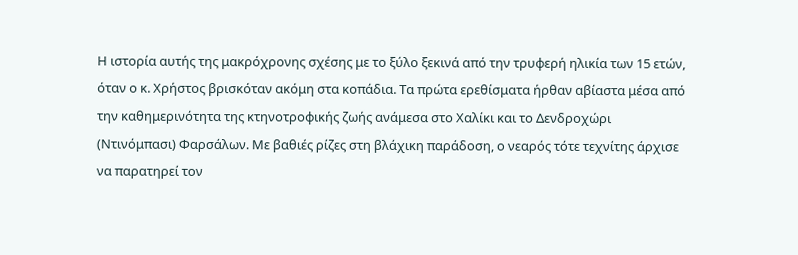Η ιστορία αυτής της μακρόχρονης σχέσης με το ξύλο ξεκινά από την τρυφερή ηλικία των 15 ετών, όταν ο κ. Χρήστος βρισκόταν ακόμη στα κοπάδια. Τα πρώτα ερεθίσματα ήρθαν αβίαστα μέσα από την καθημερινότητα της κτηνοτροφικής ζωής ανάμεσα στο Χαλίκι και το Δενδροχώρι (Ντινόμπασι) Φαρσάλων. Με βαθιές ρίζες στη βλάχικη παράδοση, ο νεαρός τότε τεχνίτης άρχισε να παρατηρεί τον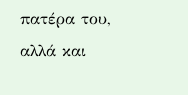πατέρα του, αλλά και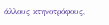άλλους κτηνοτρόφους,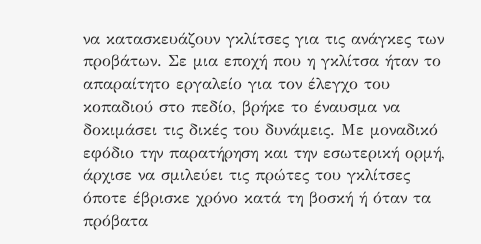να κατασκευάζουν γκλίτσες για τις ανάγκες των προβάτων. Σε μια εποχή που η γκλίτσα ήταν το απαραίτητο εργαλείο για τον έλεγχο του κοπαδιού στο πεδίο, βρήκε το έναυσμα να δοκιμάσει τις δικές του δυνάμεις. Με μοναδικό εφόδιο την παρατήρηση και την εσωτερική ορμή, άρχισε να σμιλεύει τις πρώτες του γκλίτσες όποτε έβρισκε χρόνο κατά τη βοσκή ή όταν τα πρόβατα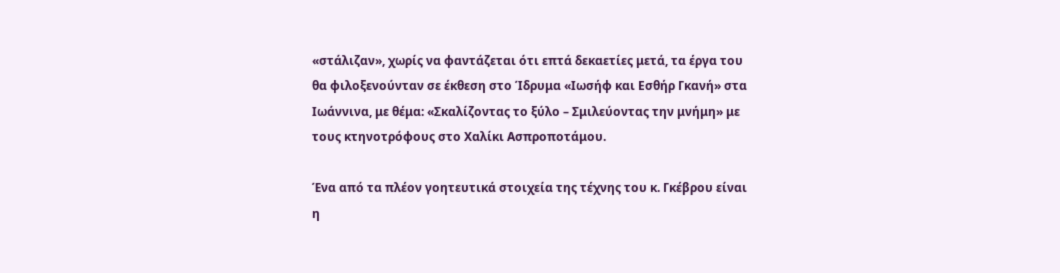«στάλιζαν», χωρίς να φαντάζεται ότι επτά δεκαετίες μετά, τα έργα του θα φιλοξενούνταν σε έκθεση στο Ίδρυμα «Ιωσήφ και Εσθήρ Γκανή» στα Ιωάννινα, με θέμα: «Σκαλίζοντας το ξύλο – Σμιλεύοντας την μνήμη» με τους κτηνοτρόφους στο Χαλίκι Ασπροποτάμου.

Ένα από τα πλέον γοητευτικά στοιχεία της τέχνης του κ. Γκέβρου είναι η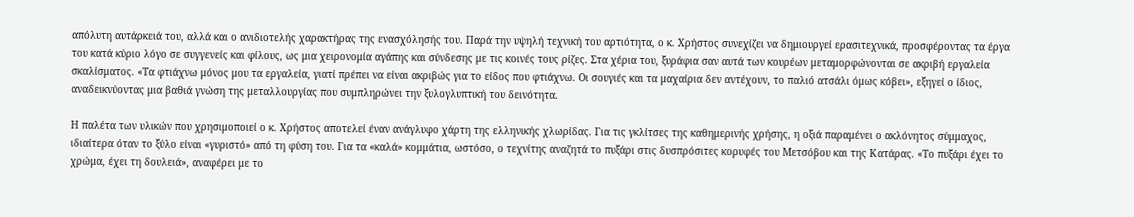απόλυτη αυτάρκειά του, αλλά και ο ανιδιοτελής χαρακτήρας της ενασχόλησής του. Παρά την υψηλή τεχνική του αρτιότητα, ο κ. Χρήστος συνεχίζει να δημιουργεί ερασιτεχνικά, προσφέροντας τα έργα του κατά κύριο λόγο σε συγγενείς και φίλους, ως μια χειρονομία αγάπης και σύνδεσης με τις κοινές τους ρίζες. Στα χέρια του, ξυράφια σαν αυτά των κουρέων μεταμορφώνονται σε ακριβή εργαλεία σκαλίσματος. «Τα φτιάχνω μόνος μου τα εργαλεία, γιατί πρέπει να είναι ακριβώς για το είδος που φτιάχνω. Οι σουγιές και τα μαχαίρια δεν αντέχουν, το παλιό ατσάλι όμως κόβει», εξηγεί ο ίδιος, αναδεικνύοντας μια βαθιά γνώση της μεταλλουργίας που συμπληρώνει την ξυλογλυπτική του δεινότητα.

Η παλέτα των υλικών που χρησιμοποιεί ο κ. Χρήστος αποτελεί έναν ανάγλυφο χάρτη της ελληνικής χλωρίδας. Για τις γκλίτσες της καθημερινής χρήσης, η οξιά παραμένει ο ακλόνητος σύμμαχος, ιδιαίτερα όταν το ξύλο είναι «γυριστό» από τη φύση του. Για τα «καλά» κομμάτια, ωστόσο, ο τεχνίτης αναζητά το πυξάρι στις δυσπρόσιτες κορυφές του Μετσόβου και της Κατάρας. «Το πυξάρι έχει το χρώμα, έχει τη δουλειά», αναφέρει με το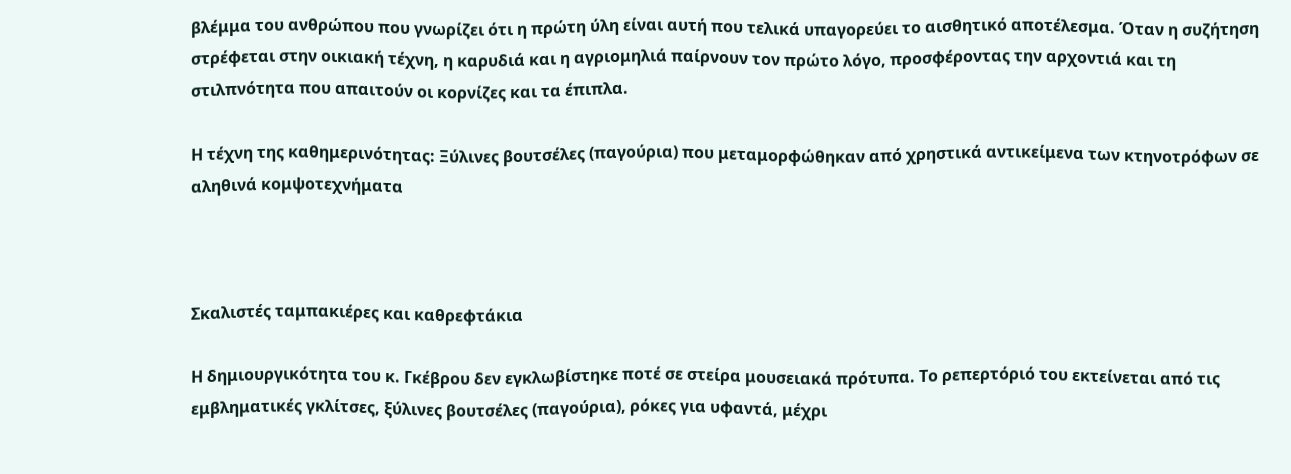βλέμμα του ανθρώπου που γνωρίζει ότι η πρώτη ύλη είναι αυτή που τελικά υπαγορεύει το αισθητικό αποτέλεσμα. Όταν η συζήτηση στρέφεται στην οικιακή τέχνη, η καρυδιά και η αγριομηλιά παίρνουν τον πρώτο λόγο, προσφέροντας την αρχοντιά και τη στιλπνότητα που απαιτούν οι κορνίζες και τα έπιπλα.

Η τέχνη της καθημερινότητας: Ξύλινες βουτσέλες (παγούρια) που μεταμορφώθηκαν από χρηστικά αντικείμενα των κτηνοτρόφων σε αληθινά κομψοτεχνήματα



Σκαλιστές ταμπακιέρες και καθρεφτάκια

Η δημιουργικότητα του κ. Γκέβρου δεν εγκλωβίστηκε ποτέ σε στείρα μουσειακά πρότυπα. Το ρεπερτόριό του εκτείνεται από τις εμβληματικές γκλίτσες, ξύλινες βουτσέλες (παγούρια), ρόκες για υφαντά, μέχρι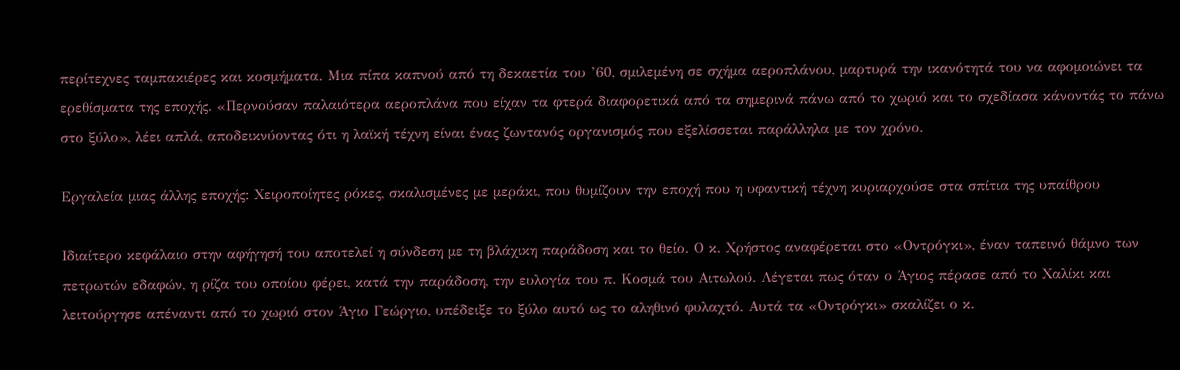περίτεχνες ταμπακιέρες και κοσμήματα. Μια πίπα καπνού από τη δεκαετία του ’60, σμιλεμένη σε σχήμα αεροπλάνου, μαρτυρά την ικανότητά του να αφομοιώνει τα ερεθίσματα της εποχής. «Περνούσαν παλαιότερα αεροπλάνα που είχαν τα φτερά διαφορετικά από τα σημερινά πάνω από το χωριό και το σχεδίασα κάνοντάς το πάνω στο ξύλο», λέει απλά, αποδεικνύοντας ότι η λαϊκή τέχνη είναι ένας ζωντανός οργανισμός που εξελίσσεται παράλληλα με τον χρόνο.

Εργαλεία μιας άλλης εποχής: Χειροποίητες ρόκες, σκαλισμένες με μεράκι, που θυμίζουν την εποχή που η υφαντική τέχνη κυριαρχούσε στα σπίτια της υπαίθρου

Ιδιαίτερο κεφάλαιο στην αφήγησή του αποτελεί η σύνδεση με τη βλάχικη παράδοση και το θείο. Ο κ. Χρήστος αναφέρεται στο «Οντρόγκι», έναν ταπεινό θάμνο των πετρωτών εδαφών, η ρίζα του οποίου φέρει, κατά την παράδοση, την ευλογία του π. Κοσμά του Αιτωλού. Λέγεται πως όταν ο Άγιος πέρασε από το Χαλίκι και λειτούργησε απέναντι από το χωριό στον Άγιο Γεώργιο, υπέδειξε το ξύλο αυτό ως το αληθινό φυλαχτό. Αυτά τα «Οντρόγκι» σκαλίζει ο κ.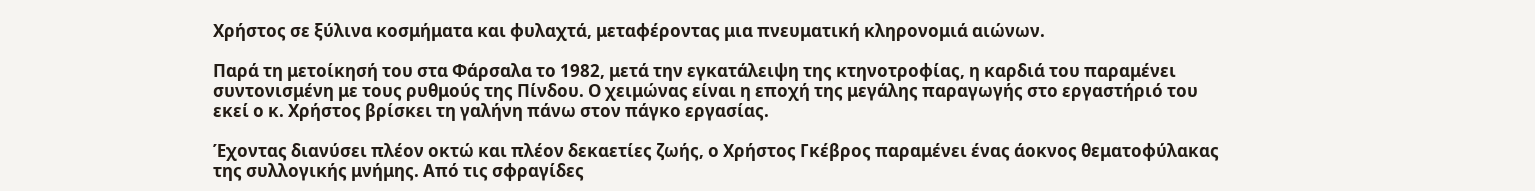Χρήστος σε ξύλινα κοσμήματα και φυλαχτά, μεταφέροντας μια πνευματική κληρονομιά αιώνων.

Παρά τη μετοίκησή του στα Φάρσαλα το 1982, μετά την εγκατάλειψη της κτηνοτροφίας, η καρδιά του παραμένει συντονισμένη με τους ρυθμούς της Πίνδου. Ο χειμώνας είναι η εποχή της μεγάλης παραγωγής στο εργαστήριό του εκεί ο κ. Χρήστος βρίσκει τη γαλήνη πάνω στον πάγκο εργασίας.

Έχοντας διανύσει πλέον οκτώ και πλέον δεκαετίες ζωής, ο Χρήστος Γκέβρος παραμένει ένας άοκνος θεματοφύλακας της συλλογικής μνήμης. Από τις σφραγίδες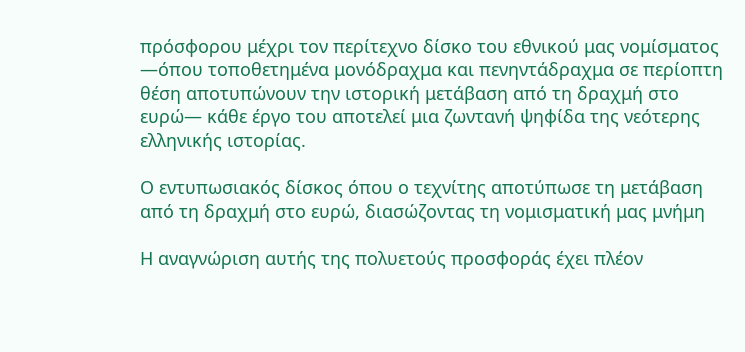πρόσφορου μέχρι τον περίτεχνο δίσκο του εθνικού μας νομίσματος —όπου τοποθετημένα μονόδραχμα και πενηντάδραχμα σε περίοπτη θέση αποτυπώνουν την ιστορική μετάβαση από τη δραχμή στο ευρώ— κάθε έργο του αποτελεί μια ζωντανή ψηφίδα της νεότερης ελληνικής ιστορίας.

Ο εντυπωσιακός δίσκος όπου ο τεχνίτης αποτύπωσε τη μετάβαση από τη δραχμή στο ευρώ, διασώζοντας τη νομισματική μας μνήμη

Η αναγνώριση αυτής της πολυετούς προσφοράς έχει πλέον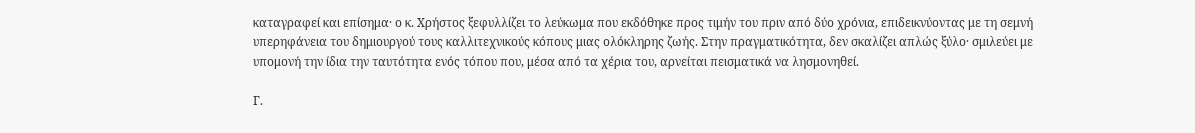καταγραφεί και επίσημα· ο κ. Χρήστος ξεφυλλίζει το λεύκωμα που εκδόθηκε προς τιμήν του πριν από δύο χρόνια, επιδεικνύοντας με τη σεμνή υπερηφάνεια του δημιουργού τους καλλιτεχνικούς κόπους μιας ολόκληρης ζωής. Στην πραγματικότητα, δεν σκαλίζει απλώς ξύλο· σμιλεύει με υπομονή την ίδια την ταυτότητα ενός τόπου που, μέσα από τα χέρια του, αρνείται πεισματικά να λησμονηθεί.

Γ.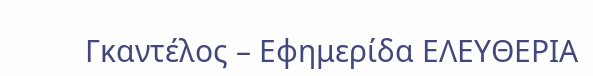Γκαντέλος – Εφημερίδα ΕΛΕΥΘΕΡΙΑ